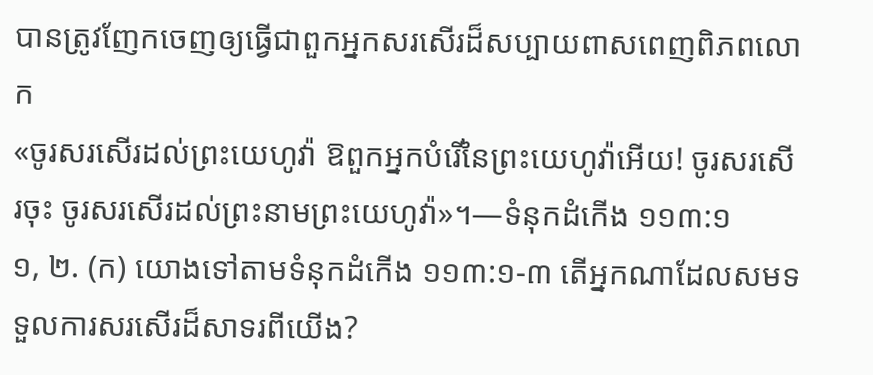បានត្រូវញែកចេញឲ្យធ្វើជាពួកអ្នកសរសើរដ៏សប្បាយពាសពេញពិភពលោក
«ចូរសរសើរដល់ព្រះយេហូវ៉ា ឱពួកអ្នកបំរើនៃព្រះយេហូវ៉ាអើយ! ចូរសរសើរចុះ ចូរសរសើរដល់ព្រះនាមព្រះយេហូវ៉ា»។—ទំនុកដំកើង ១១៣:១
១, ២. (ក) យោងទៅតាមទំនុកដំកើង ១១៣:១-៣ តើអ្នកណាដែលសមទទួលការសរសើរដ៏សាទរពីយើង?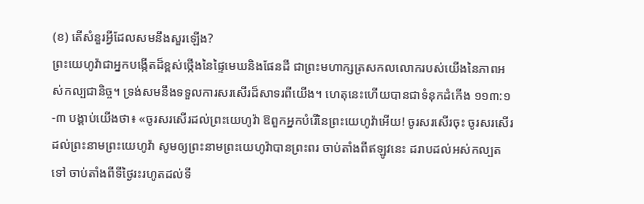(ខ) តើសំនួរអ្វីដែលសមនឹងសួរឡើង?
ព្រះយេហូវ៉ាជាអ្នកបង្កើតដ៏ខ្ពស់ថ្កើងនៃផ្ទៃមេឃនិងផែនដី ជាព្រះមហាក្សត្រសកលលោករបស់យើងនៃភាពអស់កល្បជានិច្ច។ ទ្រង់សមនឹងទទួលការសរសើរដ៏សាទរពីយើង។ ហេតុនេះហើយបានជាទំនុកដំកើង ១១៣:១-៣ បង្គាប់យើងថា៖ «ចូរសរសើរដល់ព្រះយេហូវ៉ា ឱពួកអ្នកបំរើនៃព្រះយេហូវ៉ាអើយ! ចូរសរសើរចុះ ចូរសរសើរដល់ព្រះនាមព្រះយេហូវ៉ា សូមឲ្យព្រះនាមព្រះយេហូវ៉ាបានព្រះពរ ចាប់តាំងពីឥឡូវនេះ ដរាបដល់អស់កល្បតទៅ ចាប់តាំងពីទីថ្ងៃរះរហូតដល់ទី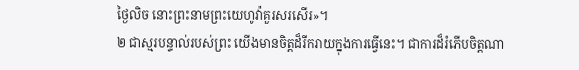ថ្ងៃលិច នោះព្រះនាមព្រះយេហូវ៉ាគួរសរសើរ»។
២ ជាស្មរបន្ទាល់របស់ព្រះ យើងមានចិត្តដ៏រីករាយក្នុងការធ្វើនេះ។ ជាការដ៏រំភើបចិត្តណា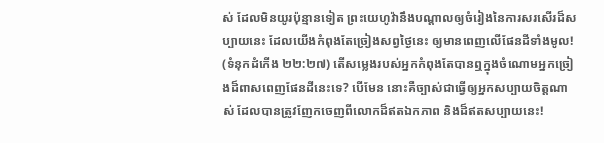ស់ ដែលមិនយូរប៉ុន្មានទៀត ព្រះយេហូវ៉ានឹងបណ្ដាលឲ្យចំរៀងនៃការសរសើរដ៏សប្បាយនេះ ដែលយើងកំពុងតែច្រៀងសព្វថ្ងៃនេះ ឲ្យមានពេញលើផែនដីទាំងមូល! (ទំនុកដំកើង ២២:២៧) តើសម្លេងរបស់អ្នកកំពុងតែបានឮក្នុងចំណោមអ្នកច្រៀងដ៏ពាសពេញផែនដីនេះទេ? បើមែន នោះគឺច្បាស់ជាធ្វើឲ្យអ្នកសប្បាយចិត្តណាស់ ដែលបានត្រូវញែកចេញពីលោកដ៏ឥតឯកភាព និងដ៏ឥតសប្បាយនេះ!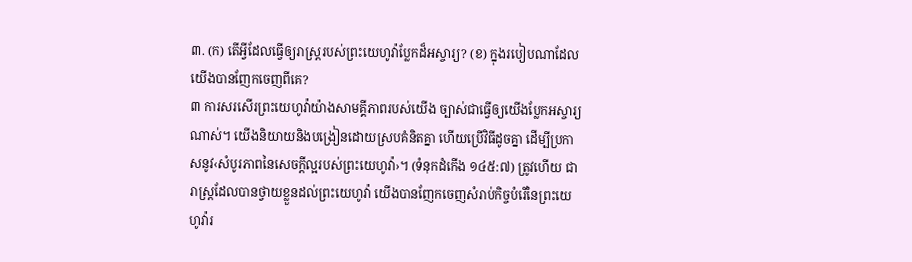៣. (ក) តើអ្វីដែលធ្វើឲ្យរាស្ត្ររបស់ព្រះយេហូវ៉ាប្លែកដ៏អស្ចារ្យ? (ខ) ក្នុងរបៀបណាដែលយើងបានញែកចេញពីគេ?
៣ ការសរសើរព្រះយេហូវ៉ាយ៉ាងសាមគ្គីភាពរបស់យើង ច្បាស់ជាធ្វើឲ្យយើងប្លែកអស្ចារ្យណាស់។ យើងនិយាយនិងបង្រៀនដោយស្របគំនិតគ្នា ហើយប្រើវិធីដូចគ្នា ដើម្បីប្រកាសនូវ‹សំបូរភាពនៃសេចក្ដីល្អរបស់ព្រះយេហូវ៉ា›។ (ទំនុកដំកើង ១៤៥:៧) ត្រូវហើយ ជារាស្ត្រដែលបានថ្វាយខ្លួនដល់ព្រះយេហូវ៉ា យើងបានញែកចេញសំរាប់កិច្ចបំរើនៃព្រះយេហូវ៉ារ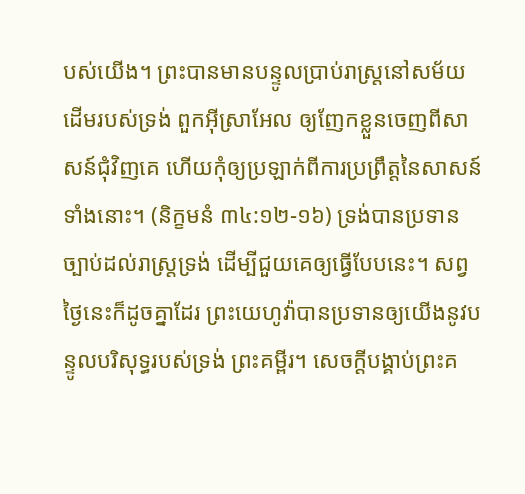បស់យើង។ ព្រះបានមានបន្ទូលប្រាប់រាស្ត្រនៅសម័យដើមរបស់ទ្រង់ ពួកអ៊ីស្រាអែល ឲ្យញែកខ្លួនចេញពីសាសន៍ជុំវិញគេ ហើយកុំឲ្យប្រឡាក់ពីការប្រព្រឹត្តនៃសាសន៍ទាំងនោះ។ (និក្ខមនំ ៣៤:១២-១៦) ទ្រង់បានប្រទានច្បាប់ដល់រាស្ត្រទ្រង់ ដើម្បីជួយគេឲ្យធ្វើបែបនេះ។ សព្វថ្ងៃនេះក៏ដូចគ្នាដែរ ព្រះយេហូវ៉ាបានប្រទានឲ្យយើងនូវបន្ទូលបរិសុទ្ធរបស់ទ្រង់ ព្រះគម្ពីរ។ សេចក្ដីបង្គាប់ព្រះគ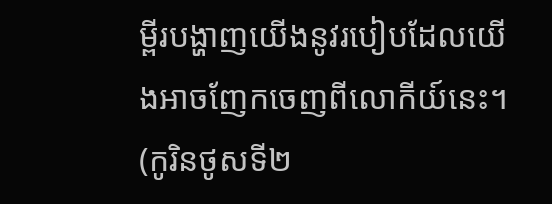ម្ពីរបង្ហាញយើងនូវរបៀបដែលយើងអាចញែកចេញពីលោកីយ៍នេះ។ (កូរិនថូសទី២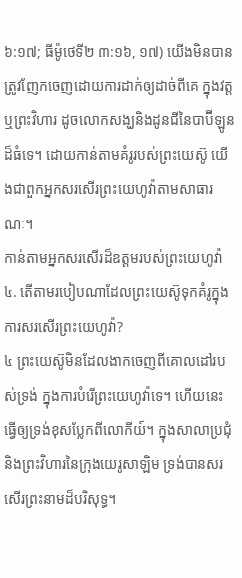៦:១៧; ធីម៉ូថេទី២ ៣:១៦, ១៧) យើងមិនបានត្រូវញែកចេញដោយការដាក់ឲ្យដាច់ពីគេ ក្នុងវត្តឬព្រះវិហារ ដូចលោកសង្ឃនិងដូនជីនៃបាប៊ីឡូនដ៏ធំទេ។ ដោយកាន់តាមគំរូរបស់ព្រះយេស៊ូ យើងជាពួកអ្នកសរសើរព្រះយេហូវ៉ាតាមសាធារណៈ។
កាន់តាមអ្នកសរសើរដ៏ឧត្តមរបស់ព្រះយេហូវ៉ា
៤. តើតាមរបៀបណាដែលព្រះយេស៊ូទុកគំរូក្នុងការសរសើរព្រះយេហូវ៉ា?
៤ ព្រះយេស៊ូមិនដែលងាកចេញពីគោលដៅរបស់ទ្រង់ ក្នុងការបំរើព្រះយេហូវ៉ាទេ។ ហើយនេះធ្វើឲ្យទ្រង់ខុសប្លែកពីលោកីយ៍។ ក្នុងសាលាប្រជុំនិងព្រះវិហារនៃក្រុងយេរូសាឡិម ទ្រង់បានសរសើរព្រះនាមដ៏បរិសុទ្ធ។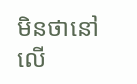មិនថានៅលើ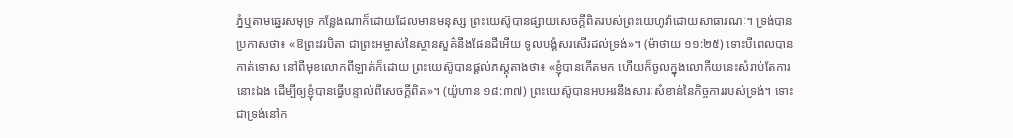ភ្នំឬតាមឆ្នេរសមុទ្រ កន្លែងណាក៏ដោយដែលមានមនុស្ស ព្រះយេស៊ូបានផ្សាយសេចក្ដីពិតរបស់ព្រះយេហូវ៉ាដោយសាធារណៈ។ ទ្រង់បានប្រកាសថា៖ «ឱព្រះវរបិតា ជាព្រះអម្ចាស់នៃស្ថានសួគ៌នឹងផែនដីអើយ ទូលបង្គំសរសើរដល់ទ្រង់»។ (ម៉ាថាយ ១១:២៥) ទោះបីពេលបានកាត់ទោស នៅពីមុខលោកពីឡាត់ក៏ដោយ ព្រះយេស៊ូបានផ្ដល់ភស្តុតាងថា៖ «ខ្ញុំបានកើតមក ហើយក៏ចូលក្នុងលោកីយនេះសំរាប់តែការនោះឯង ដើម្បីឲ្យខ្ញុំបានធ្វើបន្ទាល់ពីសេចក្ដីពិត»។ (យ៉ូហាន ១៨:៣៧) ព្រះយេស៊ូបានអបអរនឹងសារៈសំខាន់នៃកិច្ចការរបស់ទ្រង់។ ទោះជាទ្រង់នៅក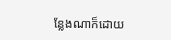ន្លែងណាក៏ដោយ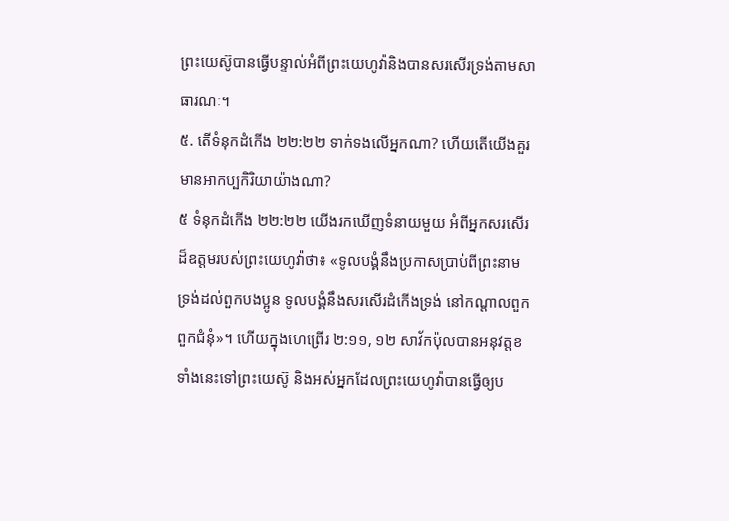ព្រះយេស៊ូបានធ្វើបន្ទាល់អំពីព្រះយេហូវ៉ានិងបានសរសើរទ្រង់តាមសាធារណៈ។
៥. តើទំនុកដំកើង ២២:២២ ទាក់ទងលើអ្នកណា? ហើយតើយើងគួរមានអាកប្បកិរិយាយ៉ាងណា?
៥ ទំនុកដំកើង ២២:២២ យើងរកឃើញទំនាយមួយ អំពីអ្នកសរសើរដ៏ឧត្តមរបស់ព្រះយេហូវ៉ាថា៖ «ទូលបង្គំនឹងប្រកាសប្រាប់ពីព្រះនាមទ្រង់ដល់ពួកបងប្អូន ទូលបង្គំនឹងសរសើរដំកើងទ្រង់ នៅកណ្ដាលពួកពួកជំនុំ»។ ហើយក្នុងហេព្រើរ ២:១១, ១២ សាវ័កប៉ុលបានអនុវត្តខទាំងនេះទៅព្រះយេស៊ូ និងអស់អ្នកដែលព្រះយេហូវ៉ាបានធ្វើឲ្យប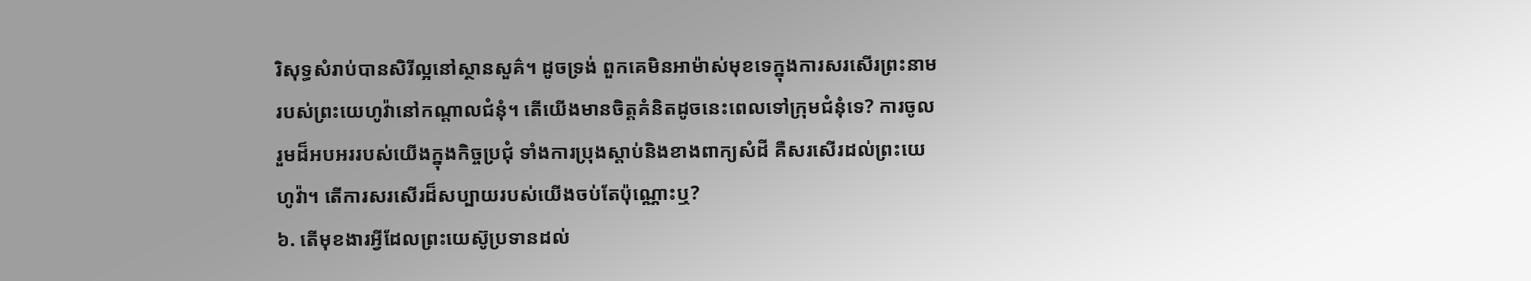រិសុទ្ធសំរាប់បានសិរីល្អនៅស្ថានសួគ៌។ ដូចទ្រង់ ពួកគេមិនអាម៉ាស់មុខទេក្នុងការសរសើរព្រះនាមរបស់ព្រះយេហូវ៉ានៅកណ្ដាលជំនុំ។ តើយើងមានចិត្តគំនិតដូចនេះពេលទៅក្រុមជំនុំទេ? ការចូលរួមដ៏អបអររបស់យើងក្នុងកិច្ចប្រជុំ ទាំងការប្រុងស្ដាប់និងខាងពាក្យសំដី គឺសរសើរដល់ព្រះយេហូវ៉ា។ តើការសរសើរដ៏សប្បាយរបស់យើងចប់តែប៉ុណ្ណោះឬ?
៦. តើមុខងារអ្វីដែលព្រះយេស៊ូប្រទានដល់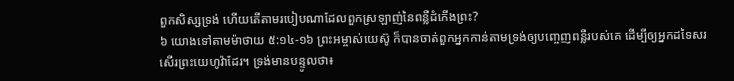ពួកសិស្សទ្រង់ ហើយតើតាមរបៀបណាដែលពួកស្រឡាញ់នៃពន្លឺដំកើងព្រះ?
៦ យោងទៅតាមម៉ាថាយ ៥:១៤-១៦ ព្រះអម្ចាស់យេស៊ូ ក៏បានចាត់ពួកអ្នកកាន់តាមទ្រង់ឲ្យបញ្ចេញពន្លឺរបស់គេ ដើម្បីឲ្យអ្នកដទៃសរសើរព្រះយេហូវ៉ាដែរ។ ទ្រង់មានបន្ទូលថា៖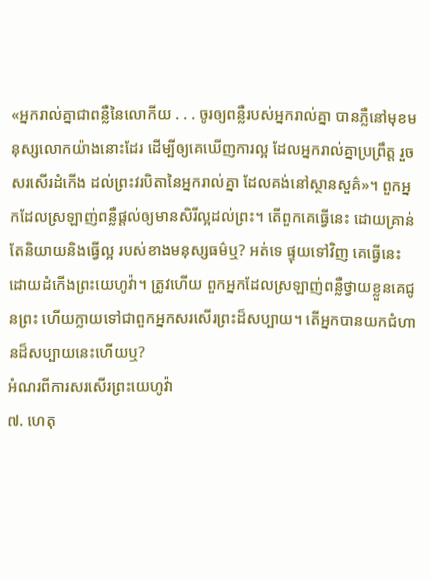«អ្នករាល់គ្នាជាពន្លឺនៃលោកីយ . . . ចូរឲ្យពន្លឺរបស់អ្នករាល់គ្នា បានភ្លឺនៅមុខមនុស្សលោកយ៉ាងនោះដែរ ដើម្បីឲ្យគេឃើញការល្អ ដែលអ្នករាល់គ្នាប្រព្រឹត្ត រួចសរសើរដំកើង ដល់ព្រះវរបិតានៃអ្នករាល់គ្នា ដែលគង់នៅស្ថានសួគ៌»។ ពួកអ្នកដែលស្រឡាញ់ពន្លឺផ្ដល់ឲ្យមានសិរីល្អដល់ព្រះ។ តើពួកគេធ្វើនេះ ដោយគ្រាន់តែនិយាយនិងធ្វើល្អ របស់ខាងមនុស្សធម៌ឬ? អត់ទេ ផ្ទុយទៅវិញ គេធ្វើនេះដោយដំកើងព្រះយេហូវ៉ា។ ត្រូវហើយ ពួកអ្នកដែលស្រឡាញ់ពន្លឺថ្វាយខ្លួនគេជូនព្រះ ហើយក្លាយទៅជាពួកអ្នកសរសើរព្រះដ៏សប្បាយ។ តើអ្នកបានយកជំហានដ៏សប្បាយនេះហើយឬ?
អំណរពីការសរសើរព្រះយេហូវ៉ា
៧. ហេតុ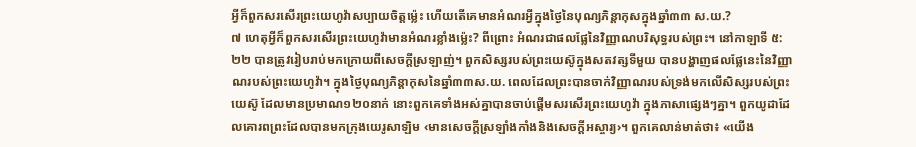អ្វីក៏ពួកសរសើរព្រះយេហូវ៉ាសប្បាយចិត្តម្ល៉េះ ហើយតើគេមានអំណរអ្វីក្នុងថ្ងៃនៃបុណ្យភិន្ដាកុសក្នុងឆ្នាំ៣៣ ស.យ.?
៧ ហេតុអ្វីក៏ពួកសរសើរព្រះយេហូវ៉ាមានអំណរខ្លាំងម្ល៉េះ? ពីព្រោះ អំណរជាផលផ្លែនៃវិញ្ញាណបរិសុទ្ធរបស់ព្រះ។ នៅកាឡាទី ៥:២២ បានត្រូវរៀបរាប់មកក្រោយពីសេចក្ដីស្រឡាញ់។ ពួកសិស្សរបស់ព្រះយេស៊ូក្នុងសតវត្សទីមួយ បានបង្ហាញផលផ្លែនេះនៃវិញ្ញាណរបស់ព្រះយេហូវ៉ា។ ក្នុងថ្ងៃបុណ្យភិន្ដាកុសនៃឆ្នាំ៣៣ស.យ. ពេលដែលព្រះបានចាក់វិញ្ញាណរបស់ទ្រង់មកលើសិស្សរបស់ព្រះយេស៊ូ ដែលមានប្រមាណ១២០នាក់ នោះពួកគេទាំងអស់គ្នាបានចាប់ផ្ដើមសរសើរព្រះយេហូវ៉ា ក្នុងភាសាផ្សេងៗគ្នា។ ពួកយូដាដែលគោរពព្រះដែលបានមកក្រុងយេរូសាឡិម ‹មានសេចក្ដីស្រឡាំងកាំងនិងសេចក្ដីអស្ចារ្យ›។ ពួកគេលាន់មាត់ថា៖ «យើង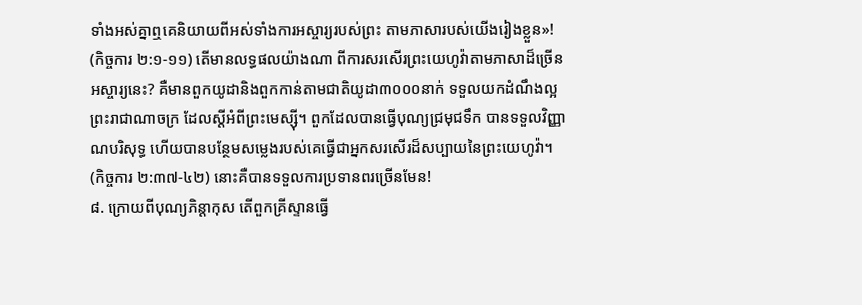ទាំងអស់គ្នាឮគេនិយាយពីអស់ទាំងការអស្ចារ្យរបស់ព្រះ តាមភាសារបស់យើងរៀងខ្លួន»! (កិច្ចការ ២:១-១១) តើមានលទ្ធផលយ៉ាងណា ពីការសរសើរព្រះយេហូវ៉ាតាមភាសាដ៏ច្រើនអស្ចារ្យនេះ? គឺមានពួកយូដានិងពួកកាន់តាមជាតិយូដា៣០០០នាក់ ទទួលយកដំណឹងល្អព្រះរាជាណាចក្រ ដែលស្តីអំពីព្រះមេស្ស៊ី។ ពួកដែលបានធ្វើបុណ្យជ្រមុជទឹក បានទទួលវិញ្ញាណបរិសុទ្ធ ហើយបានបន្ថែមសម្លេងរបស់គេធ្វើជាអ្នកសរសើរដ៏សប្បាយនៃព្រះយេហូវ៉ា។ (កិច្ចការ ២:៣៧-៤២) នោះគឺបានទទួលការប្រទានពរច្រើនមែន!
៨. ក្រោយពីបុណ្យភិន្ដាកុស តើពួកគ្រីស្ទានធ្វើ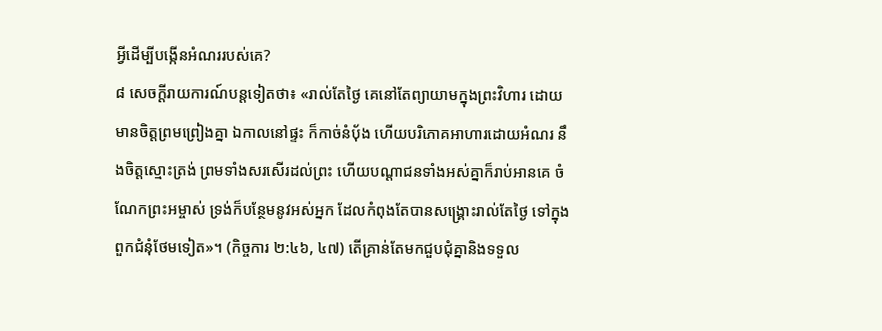អ្វីដើម្បីបង្កើនអំណររបស់គេ?
៨ សេចក្ដីរាយការណ៍បន្តទៀតថា៖ «រាល់តែថ្ងៃ គេនៅតែព្យាយាមក្នុងព្រះវិហារ ដោយមានចិត្តព្រមព្រៀងគ្នា ឯកាលនៅផ្ទះ ក៏កាច់នំប៉័ង ហើយបរិភោគអាហារដោយអំណរ នឹងចិត្តស្មោះត្រង់ ព្រមទាំងសរសើរដល់ព្រះ ហើយបណ្ដាជនទាំងអស់គ្នាក៏រាប់អានគេ ចំណែកព្រះអម្ចាស់ ទ្រង់ក៏បន្ថែមនូវអស់អ្នក ដែលកំពុងតែបានសង្គ្រោះរាល់តែថ្ងៃ ទៅក្នុងពួកជំនុំថែមទៀត»។ (កិច្ចការ ២:៤៦, ៤៧) តើគ្រាន់តែមកជួបជុំគ្នានិងទទួល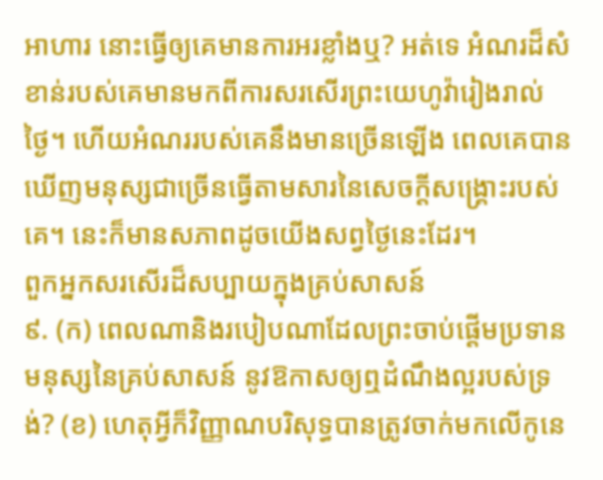អាហារ នោះធ្វើឲ្យគេមានការអរខ្លាំងឬ? អត់ទេ អំណរដ៏សំខាន់របស់គេមានមកពីការសរសើរព្រះយេហូវ៉ារៀងរាល់ថ្ងៃ។ ហើយអំណររបស់គេនឹងមានច្រើនឡើង ពេលគេបានឃើញមនុស្សជាច្រើនធ្វើតាមសារនៃសេចក្ដីសង្គ្រោះរបស់គេ។ នេះក៏មានសភាពដូចយើងសព្វថ្ងៃនេះដែរ។
ពួកអ្នកសរសើរដ៏សប្បាយក្នុងគ្រប់សាសន៍
៩. (ក) ពេលណានិងរបៀបណាដែលព្រះចាប់ផ្ដើមប្រទានមនុស្សនៃគ្រប់សាសន៍ នូវឱកាសឲ្យឮដំណឹងល្អរបស់ទ្រង់? (ខ) ហេតុអ្វីក៏វិញ្ញាណបរិសុទ្ធបានត្រូវចាក់មកលើកូនេ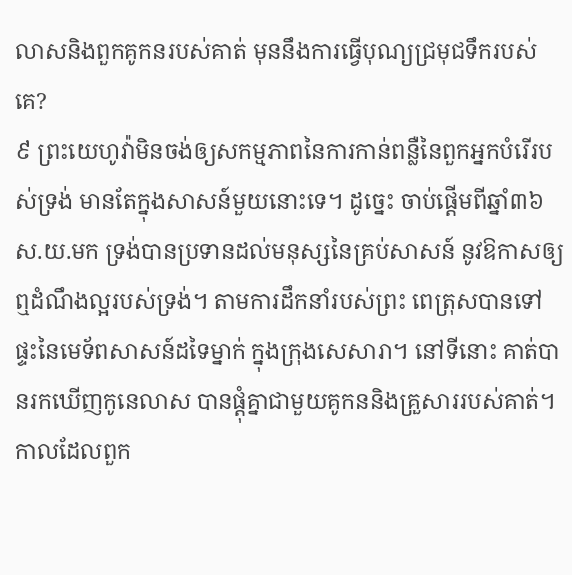លាសនិងពួកគូកនរបស់គាត់ មុននឹងការធ្វើបុណ្យជ្រមុជទឹករបស់គេ?
៩ ព្រះយេហូវ៉ាមិនចង់ឲ្យសកម្មភាពនៃការកាន់ពន្លឺនៃពួកអ្នកបំរើរបស់ទ្រង់ មានតែក្នុងសាសន៍មួយនោះទេ។ ដូច្នេះ ចាប់ផ្ដើមពីឆ្នាំ៣៦ស.យ.មក ទ្រង់បានប្រទានដល់មនុស្សនៃគ្រប់សាសន៍ នូវឱកាសឲ្យឮដំណឹងល្អរបស់ទ្រង់។ តាមការដឹកនាំរបស់ព្រះ ពេត្រុសបានទៅផ្ទះនៃមេទ័ពសាសន៍ដទៃម្នាក់ ក្នុងក្រុងសេសារា។ នៅទីនោះ គាត់បានរកឃើញកូនេលាស បានផ្ដុំគ្នាជាមួយគូកននិងគ្រួសាររបស់គាត់។ កាលដែលពួក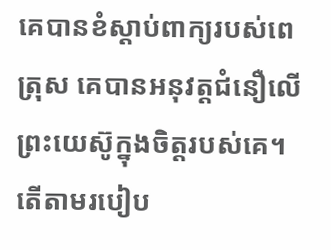គេបានខំស្ដាប់ពាក្យរបស់ពេត្រុស គេបានអនុវត្តជំនឿលើព្រះយេស៊ូក្នុងចិត្តរបស់គេ។ តើតាមរបៀប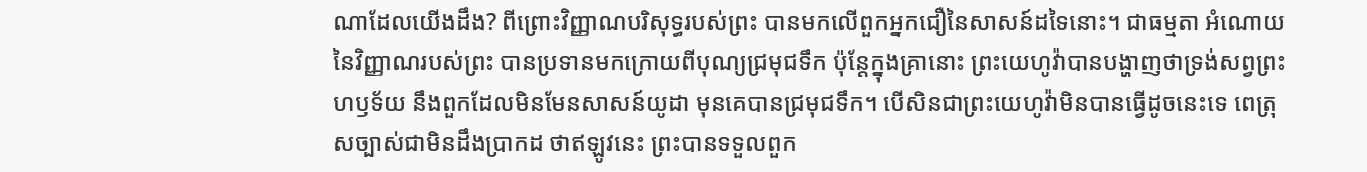ណាដែលយើងដឹង? ពីព្រោះវិញ្ញាណបរិសុទ្ធរបស់ព្រះ បានមកលើពួកអ្នកជឿនៃសាសន៍ដទៃនោះ។ ជាធម្មតា អំណោយនៃវិញ្ញាណរបស់ព្រះ បានប្រទានមកក្រោយពីបុណ្យជ្រមុជទឹក ប៉ុន្តែក្នុងគ្រានោះ ព្រះយេហូវ៉ាបានបង្ហាញថាទ្រង់សព្វព្រះហឫទ័យ នឹងពួកដែលមិនមែនសាសន៍យូដា មុនគេបានជ្រមុជទឹក។ បើសិនជាព្រះយេហូវ៉ាមិនបានធ្វើដូចនេះទេ ពេត្រុសច្បាស់ជាមិនដឹងប្រាកដ ថាឥឡូវនេះ ព្រះបានទទួលពួក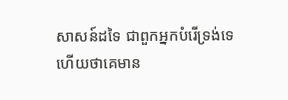សាសន៍ដទៃ ជាពួកអ្នកបំរើទ្រង់ទេ ហើយថាគេមាន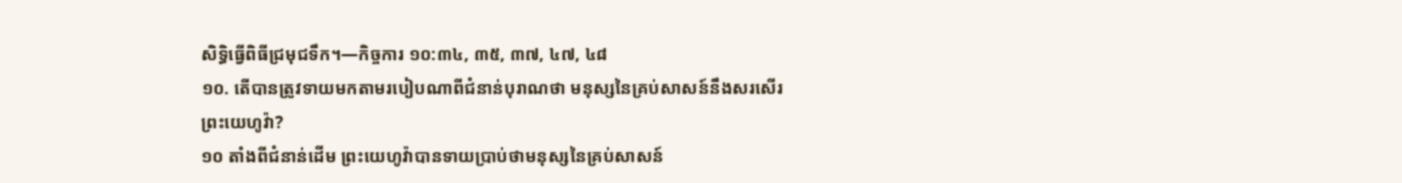សិទ្ធិធ្វើពិធីជ្រមុជទឹក។—កិច្ចការ ១០:៣៤, ៣៥, ៣៧, ៤៧, ៤៨
១០. តើបានត្រូវទាយមកតាមរបៀបណាពីជំនាន់បុរាណថា មនុស្សនៃគ្រប់សាសន៍នឹងសរសើរព្រះយេហូវ៉ា?
១០ តាំងពីជំនាន់ដើម ព្រះយេហូវ៉ាបានទាយប្រាប់ថាមនុស្សនៃគ្រប់សាសន៍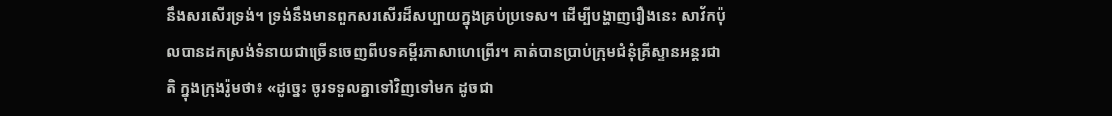នឹងសរសើរទ្រង់។ ទ្រង់នឹងមានពួកសរសើរដ៏សប្បាយក្នុងគ្រប់ប្រទេស។ ដើម្បីបង្ហាញរឿងនេះ សាវ័កប៉ុលបានដកស្រង់ទំនាយជាច្រើនចេញពីបទគម្ពីរភាសាហេព្រើរ។ គាត់បានប្រាប់ក្រុមជំនុំគ្រីស្ទានអន្តរជាតិ ក្នុងក្រុងរ៉ូមថា៖ «ដូច្នេះ ចូរទទួលគ្នាទៅវិញទៅមក ដូចជា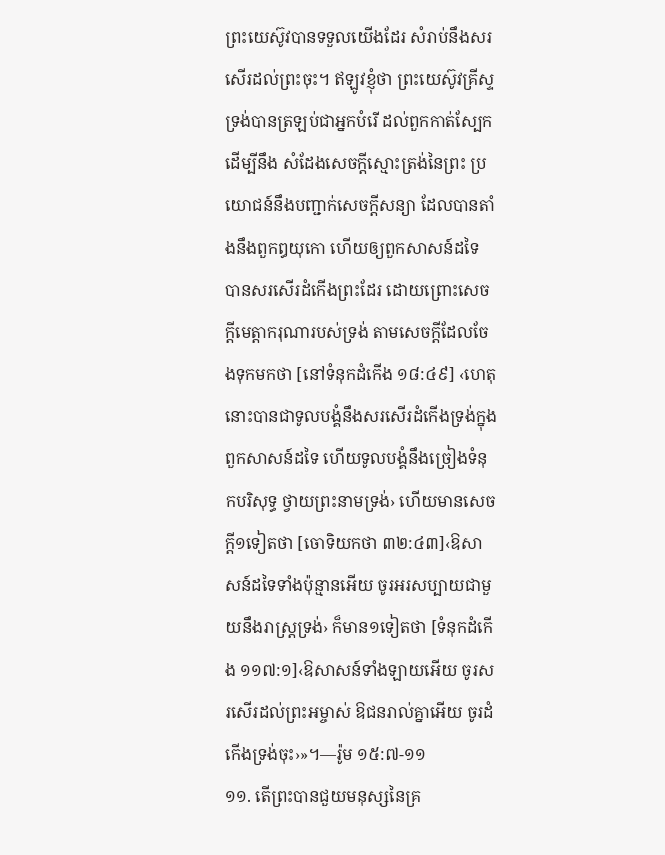ព្រះយេស៊ូវបានទទួលយើងដែរ សំរាប់នឹងសរសើរដល់ព្រះចុះ។ ឥឡូវខ្ញុំថា ព្រះយេស៊ូវគ្រីស្ទទ្រង់បានត្រឡប់ជាអ្នកបំរើ ដល់ពួកកាត់ស្បែក ដើម្បីនឹង សំដែងសេចក្ដីស្មោះត្រង់នៃព្រះ ប្រយោជន៍នឹងបញ្ជាក់សេចក្ដីសន្យា ដែលបានតាំងនឹងពួកឰយុកោ ហើយឲ្យពួកសាសន៍ដទៃ បានសរសើរដំកើងព្រះដែរ ដោយព្រោះសេចក្ដីមេត្ដាករុណារបស់ទ្រង់ តាមសេចក្ដីដែលចែងទុកមកថា [នៅទំនុកដំកើង ១៨:៤៩] ‹ហេតុនោះបានជាទូលបង្គំនឹងសរសើរដំកើងទ្រង់ក្នុងពួកសាសន៍ដទៃ ហើយទូលបង្គំនឹងច្រៀងទំនុកបរិសុទ្ធ ថ្វាយព្រះនាមទ្រង់› ហើយមានសេចក្ដី១ទៀតថា [ចោទិយកថា ៣២:៤៣]‹ឱសាសន៍ដទៃទាំងប៉ុន្មានអើយ ចូរអរសប្បាយជាមួយនឹងរាស្ត្រទ្រង់› ក៏មាន១ទៀតថា [ទំនុកដំកើង ១១៧:១]‹ឱសាសន៍ទាំងឡាយអើយ ចូរសរសើរដល់ព្រះអម្ចាស់ ឱជនរាល់គ្នាអើយ ចូរដំកើងទ្រង់ចុះ›»។—រ៉ូម ១៥:៧-១១
១១. តើព្រះបានជួយមនុស្សនៃគ្រ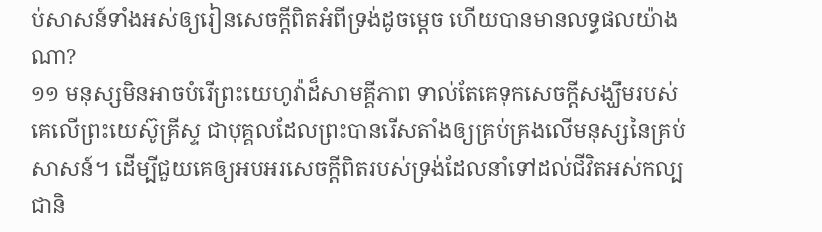ប់សាសន៍ទាំងអស់ឲ្យរៀនសេចក្ដីពិតអំពីទ្រង់ដូចម្ដេច ហើយបានមានលទ្ធផលយ៉ាងណា?
១១ មនុស្សមិនអាចបំរើព្រះយេហូវ៉ាដ៏សាមគ្គីភាព ទាល់តែគេទុកសេចក្ដីសង្ឃឹមរបស់គេលើព្រះយេស៊ូគ្រីស្ទ ជាបុគ្គលដែលព្រះបានរើសតាំងឲ្យគ្រប់គ្រងលើមនុស្សនៃគ្រប់សាសន៍។ ដើម្បីជួយគេឲ្យអបអរសេចក្ដីពិតរបស់ទ្រង់ដែលនាំទៅដល់ជីវិតអស់កល្បជានិ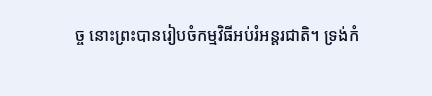ច្ច នោះព្រះបានរៀបចំកម្មវិធីអប់រំអន្តរជាតិ។ ទ្រង់កំ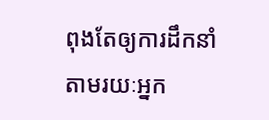ពុងតែឲ្យការដឹកនាំតាមរយៈអ្នក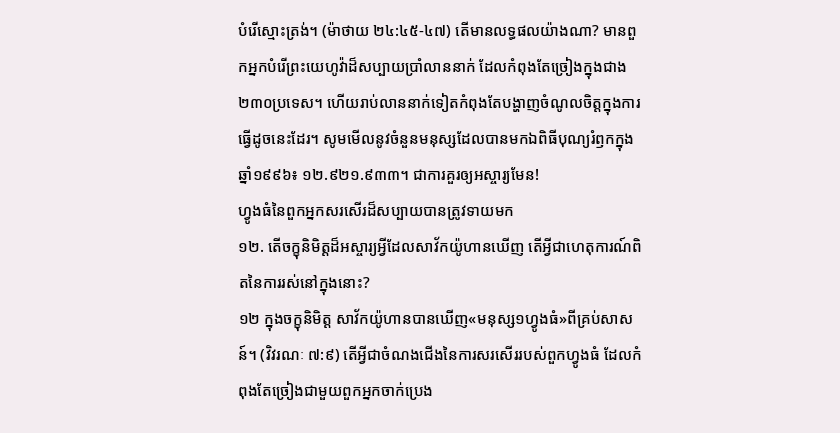បំរើស្មោះត្រង់។ (ម៉ាថាយ ២៤:៤៥-៤៧) តើមានលទ្ធផលយ៉ាងណា? មានពួកអ្នកបំរើព្រះយេហូវ៉ាដ៏សប្បាយប្រាំលាននាក់ ដែលកំពុងតែច្រៀងក្នុងជាង២៣០ប្រទេស។ ហើយរាប់លាននាក់ទៀតកំពុងតែបង្ហាញចំណូលចិត្តក្នុងការធ្វើដូចនេះដែរ។ សូមមើលនូវចំនួនមនុស្សដែលបានមកឯពិធីបុណ្យរំឭកក្នុងឆ្នាំ១៩៩៦៖ ១២.៩២១.៩៣៣។ ជាការគួរឲ្យអស្ចារ្យមែន!
ហ្វូងធំនៃពួកអ្នកសរសើរដ៏សប្បាយបានត្រូវទាយមក
១២. តើចក្ខុនិមិត្តដ៏អស្ចារ្យអ្វីដែលសាវ័កយ៉ូហានឃើញ តើអ្វីជាហេតុការណ៍ពិតនៃការរស់នៅក្នុងនោះ?
១២ ក្នុងចក្ខុនិមិត្ត សាវ័កយ៉ូហានបានឃើញ«មនុស្ស១ហ្វូងធំ»ពីគ្រប់សាសន៍។ (វិវរណៈ ៧:៩) តើអ្វីជាចំណងជើងនៃការសរសើររបស់ពួកហ្វូងធំ ដែលកំពុងតែច្រៀងជាមួយពួកអ្នកចាក់ប្រេង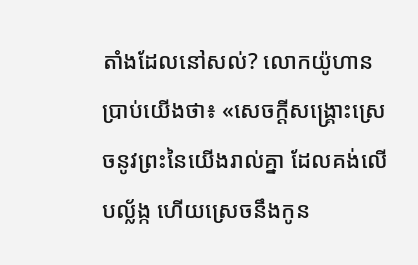តាំងដែលនៅសល់? លោកយ៉ូហានប្រាប់យើងថា៖ «សេចក្ដីសង្គ្រោះស្រេចនូវព្រះនៃយើងរាល់គ្នា ដែលគង់លើបល្ល័ង្ក ហើយស្រេចនឹងកូន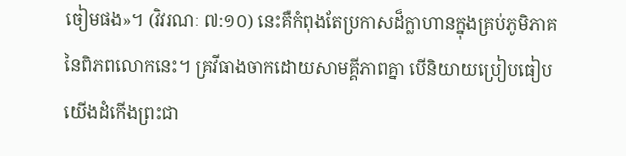ចៀមផង»។ (វិវរណៈ ៧:១០) នេះគឺកំពុងតែប្រកាសដ៏ក្លាហានក្នុងគ្រប់ភូមិភាគនៃពិភពលោកនេះ។ គ្រវីធាងចាកដោយសាមគ្គីភាពគ្នា បើនិយាយប្រៀបធៀប យើងដំកើងព្រះជា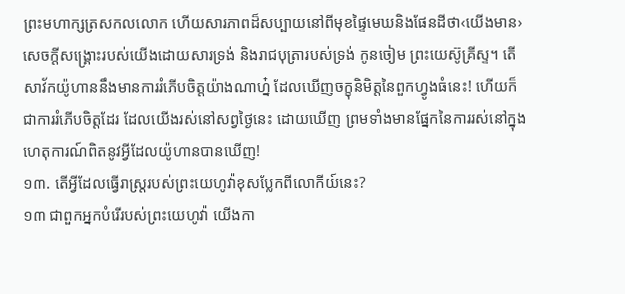ព្រះមហាក្សត្រសកលលោក ហើយសារភាពដ៏សប្បាយនៅពីមុខផ្ទៃមេឃនិងផែនដីថា‹យើងមាន›សេចក្ដីសង្គ្រោះរបស់យើងដោយសារទ្រង់ និងរាជបុត្រារបស់ទ្រង់ កូនចៀម ព្រះយេស៊ូគ្រីស្ទ។ តើសាវ័កយ៉ូហាននឹងមានការរំភើបចិត្តយ៉ាងណាហ្ន៎ ដែលឃើញចក្ខុនិមិត្តនៃពួកហ្វូងធំនេះ! ហើយក៏ជាការរំភើបចិត្តដែរ ដែលយើងរស់នៅសព្វថ្ងៃនេះ ដោយឃើញ ព្រមទាំងមានផ្នែកនៃការរស់នៅក្នុងហេតុការណ៍ពិតនូវអ្វីដែលយ៉ូហានបានឃើញ!
១៣. តើអ្វីដែលធ្វើរាស្ត្ររបស់ព្រះយេហូវ៉ាខុសប្លែកពីលោកីយ៍នេះ?
១៣ ជាពួកអ្នកបំរើរបស់ព្រះយេហូវ៉ា យើងកា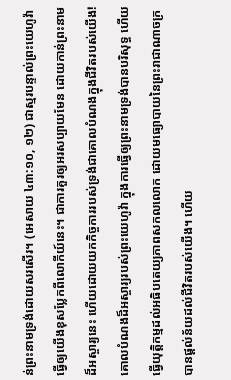ន់ព្រះនាមទ្រង់ដោយសរសើរ។ (អេសាយ ៤៣:១០, ១២) ជាស្មរបន្ទាល់ព្រះយេហូវ៉ា ធ្វើឲ្យយើងខុសប្លែកពីលោកីយ៍នេះ។ ជាការគួរឲ្យអរសប្បាយមែន ដោយកាន់ព្រះនាមដ៏អស្ចារ្យនេះ ហើយដោយយកកិច្ចការរបស់ទ្រង់ជាគោលបំណងក្នុងជីវិតរបស់យើង! គោលបំណងដ៏អស្ចារ្យរបស់ព្រះយេហូវ៉ា ក្នុងការធ្វើឲ្យព្រះនាមទ្រង់បានបរិសុទ្ធ ហើយធ្វើយុត្ដិកម្មដល់អធិបតេយ្យភាពសកលលោក ដោយមធ្យោបាយនៃព្រះរាជាណាចក្រ បានផ្ដល់ន័យដល់ជីវិតរបស់យើង។ ហើយ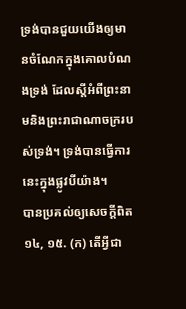ទ្រង់បានជួយយើងឲ្យមានចំណែកក្នុងគោលបំណងទ្រង់ ដែលស្តីអំពីព្រះនាមនិងព្រះរាជាណាចក្ររបស់ទ្រង់។ ទ្រង់បានធ្វើការនេះក្នុងផ្លូវបីយ៉ាង។
បានប្រគល់ឲ្យសេចក្ដីពិត
១៤, ១៥. (ក) តើអ្វីជា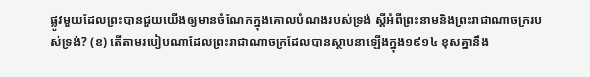ផ្លូវមួយដែលព្រះបានជួយយើងឲ្យមានចំណែកក្នុងគោលបំណងរបស់ទ្រង់ ស្តីអំពីព្រះនាមនិងព្រះរាជាណាចក្ររបស់ទ្រង់? (ខ) តើតាមរបៀបណាដែលព្រះរាជាណាចក្រដែលបានស្ថាបនាឡើងក្នុង១៩១៤ ខុសគ្នានឹង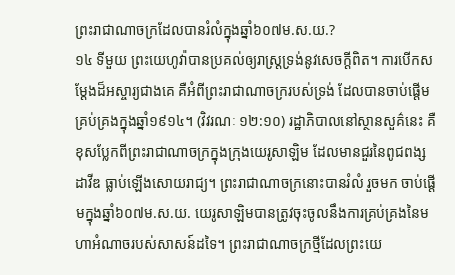ព្រះរាជាណាចក្រដែលបានរំលំក្នុងឆ្នាំ៦០៧ម.ស.យ.?
១៤ ទីមួយ ព្រះយេហូវ៉ាបានប្រគល់ឲ្យរាស្ត្រទ្រង់នូវសេចក្ដីពិត។ ការបើកសម្ដែងដ៏អស្ចារ្យជាងគេ គឺអំពីព្រះរាជាណាចក្ររបស់ទ្រង់ ដែលបានចាប់ផ្ដើមគ្រប់គ្រងក្នុងឆ្នាំ១៩១៤។ (វិវរណៈ ១២:១០) រដ្ឋាភិបាលនៅស្ថានសួគ៌នេះ គឺខុសប្លែកពីព្រះរាជាណាចក្រក្នុងក្រុងយេរូសាឡិម ដែលមានជួរនៃពូជពង្សដាវីឌ ធ្លាប់ឡើងសោយរាជ្យ។ ព្រះរាជាណាចក្រនោះបានរំលំ រួចមក ចាប់ផ្ដើមក្នុងឆ្នាំ៦០៧ម.ស.យ. យេរូសាឡិមបានត្រូវចុះចូលនឹងការគ្រប់គ្រងនៃមហាអំណាចរបស់សាសន៍ដទៃ។ ព្រះរាជាណាចក្រថ្មីដែលព្រះយេ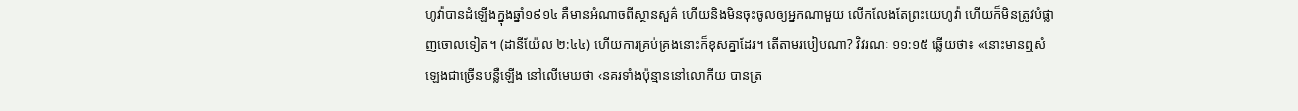ហូវ៉ាបានដំឡើងក្នុងឆ្នាំ១៩១៤ គឺមានអំណាចពីស្ថានសួគ៌ ហើយនិងមិនចុះចូលឲ្យអ្នកណាមួយ លើកលែងតែព្រះយេហូវ៉ា ហើយក៏មិនត្រូវបំផ្លាញចោលទៀត។ (ដានីយ៉ែល ២:៤៤) ហើយការគ្រប់គ្រងនោះក៏ខុសគ្នាដែរ។ តើតាមរបៀបណា? វិវរណៈ ១១:១៥ ឆ្លើយថា៖ «នោះមានឮសំឡេងជាច្រើនបន្លឺឡើង នៅលើមេឃថា ‹នគរទាំងប៉ុន្មាននៅលោកីយ បានត្រ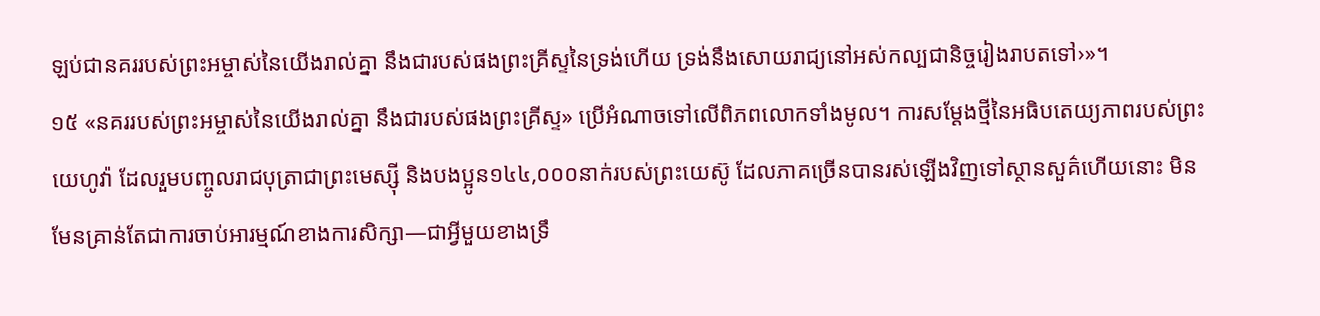ឡប់ជានគររបស់ព្រះអម្ចាស់នៃយើងរាល់គ្នា នឹងជារបស់ផងព្រះគ្រីស្ទនៃទ្រង់ហើយ ទ្រង់នឹងសោយរាជ្យនៅអស់កល្បជានិច្ចរៀងរាបតទៅ›»។
១៥ «នគររបស់ព្រះអម្ចាស់នៃយើងរាល់គ្នា នឹងជារបស់ផងព្រះគ្រីស្ទ» ប្រើអំណាចទៅលើពិភពលោកទាំងមូល។ ការសម្ដែងថ្មីនៃអធិបតេយ្យភាពរបស់ព្រះយេហូវ៉ា ដែលរួមបញ្ចូលរាជបុត្រាជាព្រះមេស្ស៊ី និងបងប្អូន១៤៤,០០០នាក់របស់ព្រះយេស៊ូ ដែលភាគច្រើនបានរស់ឡើងវិញទៅស្ថានសួគ៌ហើយនោះ មិនមែនគ្រាន់តែជាការចាប់អារម្មណ៍ខាងការសិក្សា—ជាអ្វីមួយខាងទ្រឹ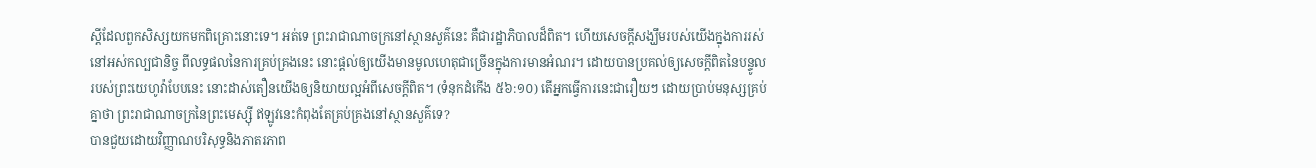ស្តីដែលពួកសិស្សយកមកពិគ្រោះនោះទេ។ អត់ទេ ព្រះរាជាណាចក្រនៅស្ថានសួគ៌នេះ គឺជារដ្ឋាភិបាលដ៏ពិត។ ហើយសេចក្ដីសង្ឃឹមរបស់យើងក្នុងការរស់នៅអស់កល្បជានិច្ច ពីលទ្ធផលនៃការគ្រប់គ្រងនេះ នោះផ្ដល់ឲ្យយើងមានមូលហេតុជាច្រើនក្នុងការមានអំណរ។ ដោយបានប្រគល់ឲ្យសេចក្ដីពិតនៃបន្ទូលរបស់ព្រះយេហូវ៉ាបែបនេះ នោះដាស់តឿនយើងឲ្យនិយាយល្អអំពីសេចក្ដីពិត។ (ទំនុកដំកើង ៥៦:១០) តើអ្នកធ្វើការនេះជារឿយៗ ដោយប្រាប់មនុស្សគ្រប់គ្នាថា ព្រះរាជាណាចក្រនៃព្រះមេស្ស៊ី ឥឡូវនេះកំពុងតែគ្រប់គ្រងនៅស្ថានសួគ៌ទេ?
បានជួយដោយវិញ្ញាណបរិសុទ្ធនិងភាតរភាព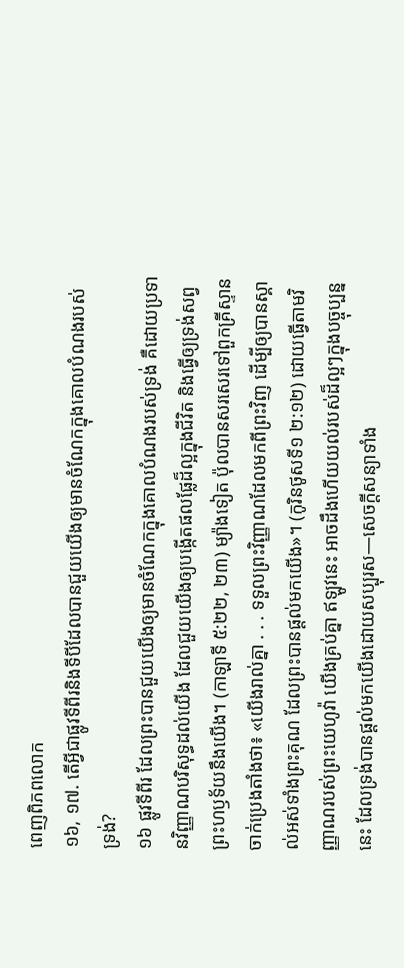ពេញពិភពលោក
១៦, ១៧. តើអ្វីជាផ្លូវទីពីរនិងទីបីដែលបានជួយយើងឲ្យមានចំណែកក្នុងគោលបំណងរបស់ទ្រង់?
១៦ ផ្លូវទីពីរ ដែលព្រះបានជួយយើងឲ្យមានចំណែកក្នុងគោលបំណងរបស់ទ្រង់ គឺដោយប្រទានវិញ្ញាណបរិសុទ្ធដល់យើង ដែលជួយយើងឲ្យបង្កើតផលផ្លែដ៏ល្អក្នុងជីវិត និងធ្វើឲ្យទ្រង់សព្វព្រះហឫទ័យនឹងយើង។ (កាឡាទី ៥:២២, ២៣) ម្យ៉ាងទៀត ប៉ុលបានសរសេរទៅពួកគ្រីស្ទានចាក់ប្រេងតាំងថា៖ «យើងរាល់គ្នា . . . ទទួលព្រះវិញ្ញាណដែលមកពីព្រះវិញ ដើម្បីឲ្យបានស្គាល់អស់ទាំងព្រះគុណ ដែលព្រះបានផ្ដល់មកយើង»។ (កូរិនថូសទី១ ២:១២) ដោយធ្វើតាមវិញ្ញាណរបស់ព្រះយេហូវ៉ា យើងគ្រប់គ្នា ឥឡូវនេះ អាចដឹងហើយយល់របស់ដ៏ល្អៗក្នុងបច្ចុប្បន្ននេះ ដែលទ្រង់បានផ្ដល់មកយើងដោយសប្បុរស—សេចក្ដីសន្យាទាំង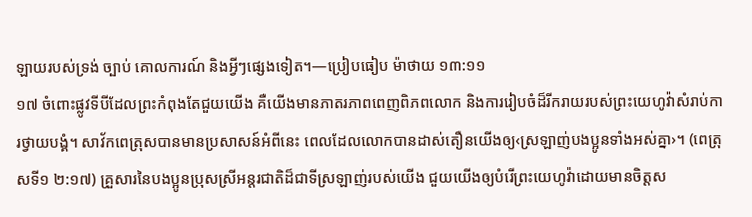ឡាយរបស់ទ្រង់ ច្បាប់ គោលការណ៍ និងអ្វីៗផ្សេងទៀត។—ប្រៀបធៀប ម៉ាថាយ ១៣:១១
១៧ ចំពោះផ្លូវទីបីដែលព្រះកំពុងតែជួយយើង គឺយើងមានភាតរភាពពេញពិភពលោក និងការរៀបចំដ៏រីករាយរបស់ព្រះយេហូវ៉ាសំរាប់ការថ្វាយបង្គំ។ សាវ័កពេត្រុសបានមានប្រសាសន៍អំពីនេះ ពេលដែលលោកបានដាស់តឿនយើងឲ្យ‹ស្រឡាញ់បងប្អូនទាំងអស់គ្នា›។ (ពេត្រុសទី១ ២:១៧) គ្រួសារនៃបងប្អូនប្រុសស្រីអន្តរជាតិដ៏ជាទីស្រឡាញ់របស់យើង ជួយយើងឲ្យបំរើព្រះយេហូវ៉ាដោយមានចិត្តស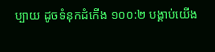ប្បាយ ដូចទំនុកដំកើង ១០០:២ បង្គាប់យើង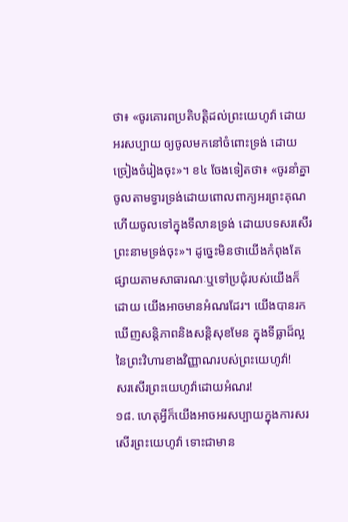ថា៖ «ចូរគោរពប្រតិបត្ដិដល់ព្រះយេហូវ៉ា ដោយអរសប្បាយ ឲ្យចូលមកនៅចំពោះទ្រង់ ដោយច្រៀងចំរៀងចុះ»។ ខ៤ ចែងទៀតថា៖ «ចូរនាំគ្នាចូលតាមទ្វារទ្រង់ដោយពោលពាក្យអរព្រះគុណ ហើយចូលទៅក្នុងទីលានទ្រង់ ដោយបទសរសើរព្រះនាមទ្រង់ចុះ»។ ដូច្នេះមិនថាយើងកំពុងតែផ្សាយតាមសាធារណៈឬទៅប្រជុំរបស់យើងក៏ដោយ យើងអាចមានអំណរដែរ។ យើងបានរកឃើញសន្ដិភាពនិងសន្ដិសុខមែន ក្នុងទីធ្លាដ៏ល្អនៃព្រះវិហារខាងវិញ្ញាណរបស់ព្រះយេហូវ៉ា!
សរសើរព្រះយេហូវ៉ាដោយអំណរ!
១៨. ហេតុអ្វីក៏យើងអាចអរសប្បាយក្នុងការសរសើរព្រះយេហូវ៉ា ទោះជាមាន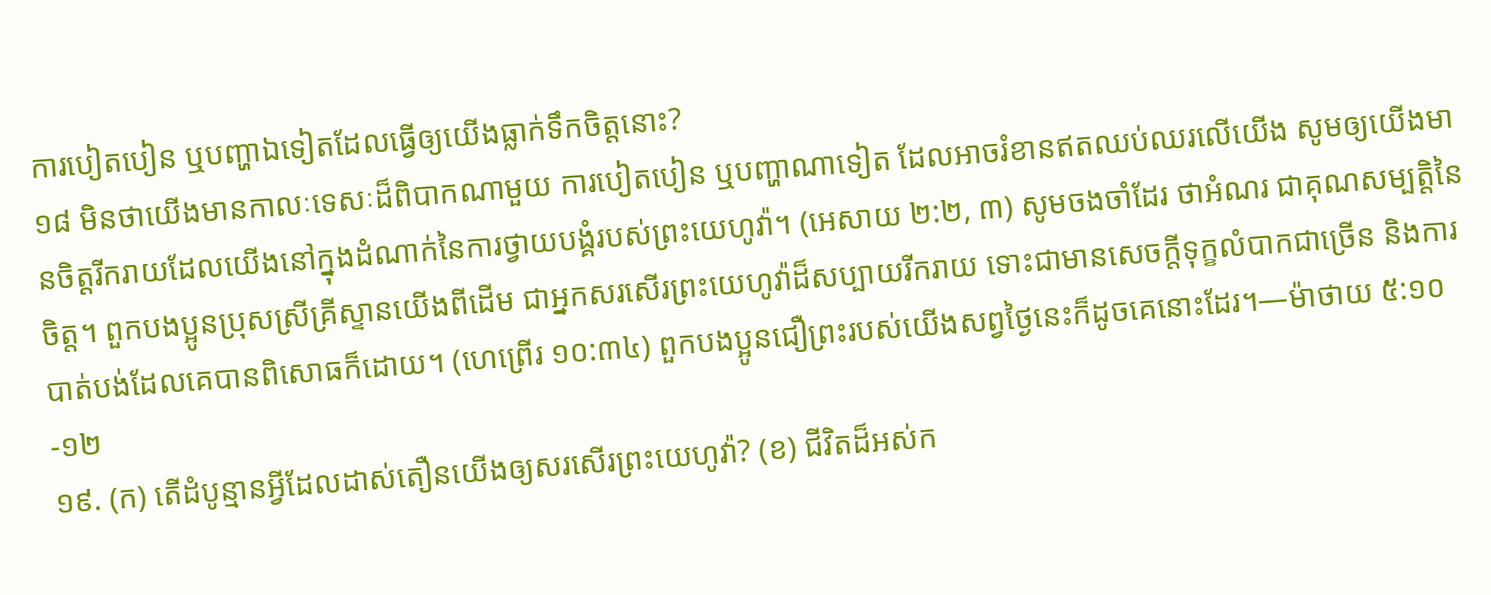ការបៀតបៀន ឬបញ្ហាឯទៀតដែលធ្វើឲ្យយើងធ្លាក់ទឹកចិត្តនោះ?
១៨ មិនថាយើងមានកាលៈទេសៈដ៏ពិបាកណាមួយ ការបៀតបៀន ឬបញ្ហាណាទៀត ដែលអាចរំខានឥតឈប់ឈរលើយើង សូមឲ្យយើងមានចិត្តរីករាយដែលយើងនៅក្នុងដំណាក់នៃការថ្វាយបង្គំរបស់ព្រះយេហូវ៉ា។ (អេសាយ ២:២, ៣) សូមចងចាំដែរ ថាអំណរ ជាគុណសម្បត្ដិនៃចិត្ត។ ពួកបងប្អូនប្រុសស្រីគ្រីស្ទានយើងពីដើម ជាអ្នកសរសើរព្រះយេហូវ៉ាដ៏សប្បាយរីករាយ ទោះជាមានសេចក្ដីទុក្ខលំបាកជាច្រើន និងការបាត់បង់ដែលគេបានពិសោធក៏ដោយ។ (ហេព្រើរ ១០:៣៤) ពួកបងប្អូនជឿព្រះរបស់យើងសព្វថ្ងៃនេះក៏ដូចគេនោះដែរ។—ម៉ាថាយ ៥:១០-១២
១៩. (ក) តើដំបូន្មានអ្វីដែលដាស់តឿនយើងឲ្យសរសើរព្រះយេហូវ៉ា? (ខ) ជីវិតដ៏អស់ក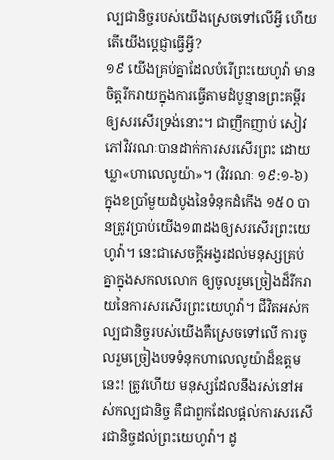ល្បជានិច្ចរបស់យើងស្រេចទៅលើអ្វី ហើយតើយើងប្ដេជ្ញាធ្វើអ្វី?
១៩ យើងគ្រប់គ្នាដែលបំរើព្រះយេហូវ៉ា មានចិត្តរីករាយក្នុងការធ្វើតាមដំបូន្មានព្រះគម្ពីរ ឲ្យសរសើរទ្រង់នោះ។ ជាញឹកញាប់ សៀវភៅវិវរណៈបានដាក់ការសរសើរព្រះ ដោយឃ្លា«ហាលេលូយ៉ា»។ (វិវរណៈ ១៩:១-៦) ក្នុងខប្រាំមួយដំបូងនៃទំនុកដំកើង ១៥០ បានត្រូវប្រាប់យើង១៣ដងឲ្យសរសើរព្រះយេហូវ៉ា។ នេះជាសេចក្ដីអង្វរដល់មនុស្សគ្រប់គ្នាក្នុងសកលលោក ឲ្យចូលរួមច្រៀងដ៏រីករាយនៃការសរសើរព្រះយេហូវ៉ា។ ជីវិតអស់កល្បជានិច្ចរបស់យើងគឺស្រេចទៅលើ ការចូលរួមច្រៀងបទទំនុកហាលេលូយ៉ាដ៏ឧត្តមនេះ! ត្រូវហើយ មនុស្សដែលនឹងរស់នៅអស់កល្បជានិច្ច គឺជាពួកដែលផ្ដល់ការសរសើរជានិច្ចដល់ព្រះយេហូវ៉ា។ ដូ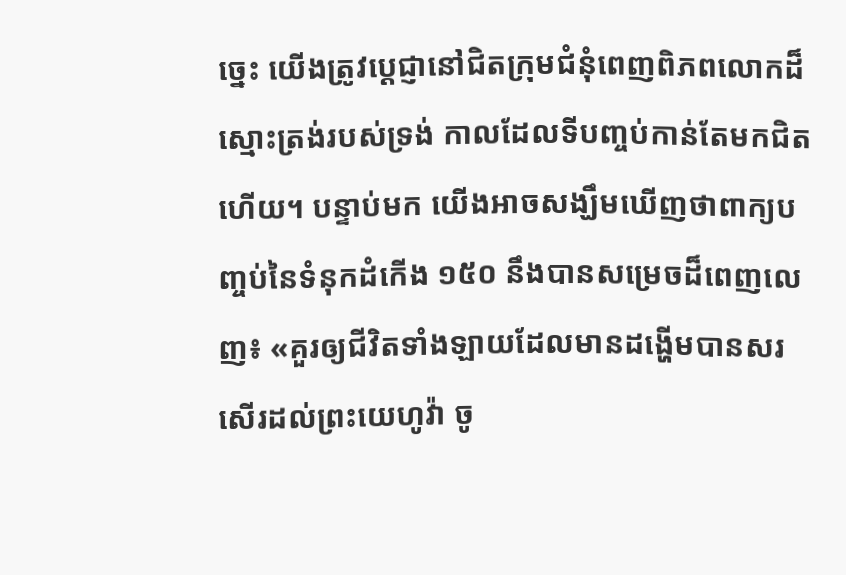ច្នេះ យើងត្រូវប្ដេជ្ញានៅជិតក្រុមជំនុំពេញពិភពលោកដ៏ស្មោះត្រង់របស់ទ្រង់ កាលដែលទីបញ្ចប់កាន់តែមកជិតហើយ។ បន្ទាប់មក យើងអាចសង្ឃឹមឃើញថាពាក្យបញ្ចប់នៃទំនុកដំកើង ១៥០ នឹងបានសម្រេចដ៏ពេញលេញ៖ «គួរឲ្យជីវិតទាំងឡាយដែលមានដង្ហើមបានសរសើរដល់ព្រះយេហូវ៉ា ចូ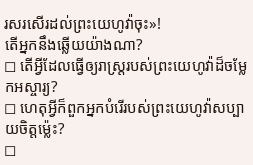រសរសើរដល់ព្រះយេហូវ៉ាចុះ»!
តើអ្នកនឹងឆ្លើយយ៉ាងណា?
◻ តើអ្វីដែលធ្វើឲ្យរាស្ត្ររបស់ព្រះយេហូវ៉ាដ៏ចម្លែកអស្ចារ្យ?
◻ ហេតុអ្វីក៏ពួកអ្នកបំរើរបស់ព្រះយេហូវ៉ាសប្បាយចិត្តម្ល៉េះ?
◻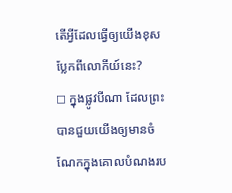តើអ្វីដែលធ្វើឲ្យយើងខុសប្លែកពីលោកីយ៍នេះ?
◻ ក្នុងផ្លូវបីណា ដែលព្រះបានជួយយើងឲ្យមានចំណែកក្នុងគោលបំណងរប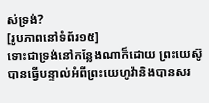ស់ទ្រង់?
[រូបភាពនៅទំព័រ១៥]
ទោះជាទ្រង់នៅកន្លែងណាក៏ដោយ ព្រះយេស៊ូបានធ្វើបន្ទាល់អំពីព្រះយេហូវ៉ានិងបានសរ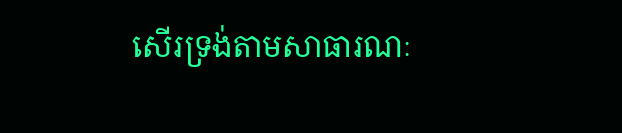សើរទ្រង់តាមសាធារណៈ